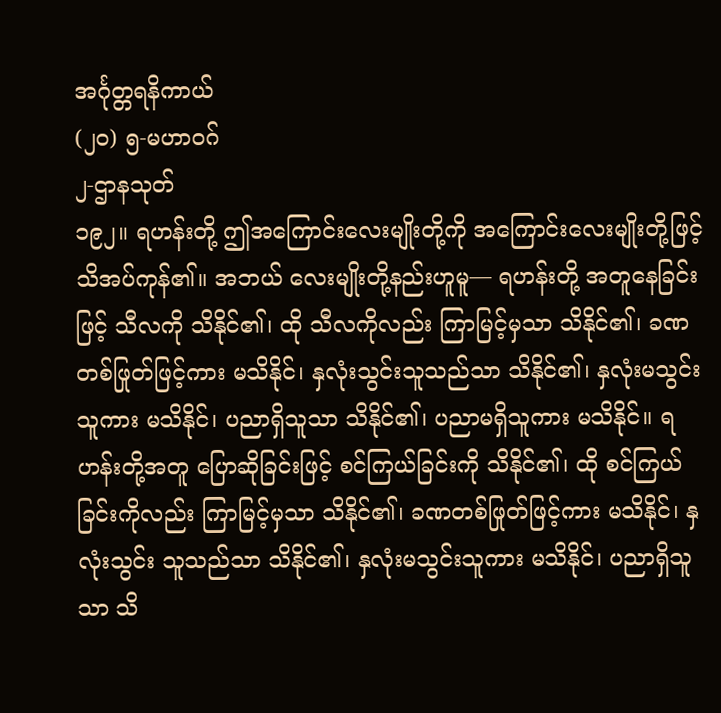အင်္ဂုတ္တရနိကာယ်
(၂ဝ) ၅-မဟာဝဂ်
၂-ဌာနသုတ်
၁၉၂။ ရဟန်းတို့ ဤအကြောင်းလေးမျိုးတို့ကို အကြောင်းလေးမျိုးတို့ဖြင့် သိအပ်ကုန်၏။ အဘယ် လေးမျိုးတို့နည်းဟူမူ— ရဟန်းတို့ အတူနေခြင်းဖြင့် သီလကို သိနိုင်၏၊ ထို သီလကိုလည်း ကြာမြင့်မှသာ သိနိုင်၏၊ ခဏတစ်ဖြုတ်ဖြင့်ကား မသိနိုင်၊ နှလုံးသွင်းသူသည်သာ သိနိုင်၏၊ နှလုံးမသွင်းသူကား မသိနိုင်၊ ပညာရှိသူသာ သိနိုင်၏၊ ပညာမရှိသူကား မသိနိုင်။ ရဟန်းတို့အတူ ပြောဆိုခြင်းဖြင့် စင်ကြယ်ခြင်းကို သိနိုင်၏၊ ထို စင်ကြယ်ခြင်းကိုလည်း ကြာမြင့်မှသာ သိနိုင်၏၊ ခဏတစ်ဖြုတ်ဖြင့်ကား မသိနိုင်၊ နှလုံးသွင်း သူသည်သာ သိနိုင်၏၊ နှလုံးမသွင်းသူကား မသိနိုင်၊ ပညာရှိသူသာ သိ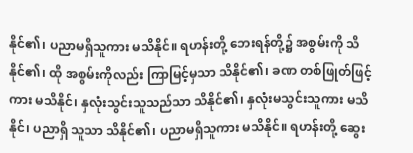နိုင်၏၊ ပညာမရှိသူကား မသိနိုင်။ ရဟန်းတို့ ဘေးရန်တို့၌ အစွမ်းကို သိနိုင်၏၊ ထို အစွမ်းကိုလည်း ကြာမြင့်မှသာ သိနိုင်၏၊ ခဏ တစ်ဖြုတ်ဖြင့်ကား မသိနိုင်၊ နှလုံးသွင်းသူသည်သာ သိနိုင်၏၊ နှလုံးမသွင်းသူကား မသိနိုင်၊ ပညာရှိ သူသာ သိနိုင်၏၊ ပညာမရှိသူကား မသိနိုင်။ ရဟန်းတို့ ဆွေး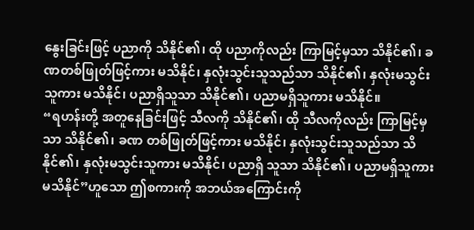နွေးခြင်းဖြင့် ပညာကို သိနိုင်၏၊ ထို ပညာကိုလည်း ကြာမြင့်မှသာ သိနိုင်၏၊ ခဏတစ်ဖြုတ်ဖြင့်ကား မသိနိုင်၊ နှလုံးသွင်းသူသည်သာ သိနိုင်၏၊ နှလုံးမသွင်းသူကား မသိနိုင်၊ ပညာရှိသူသာ သိနိုင်၏၊ ပညာမရှိသူကား မသိနိုင်။
“ရဟန်းတို့ အတူနေခြင်းဖြင့် သီလကို သိနိုင်၏၊ ထို သီလကိုလည်း ကြာမြင့်မှသာ သိနိုင်၏၊ ခဏ တစ်ဖြုတ်ဖြင့်ကား မသိနိုင်၊ နှလုံးသွင်းသူသည်သာ သိနိုင်၏၊ နှလုံးမသွင်းသူကား မသိနိုင်၊ ပညာရှိ သူသာ သိနိုင်၏၊ ပညာမရှိသူကား မသိနိုင်”ဟူသော ဤစကားကို အဘယ်အကြောင်းကို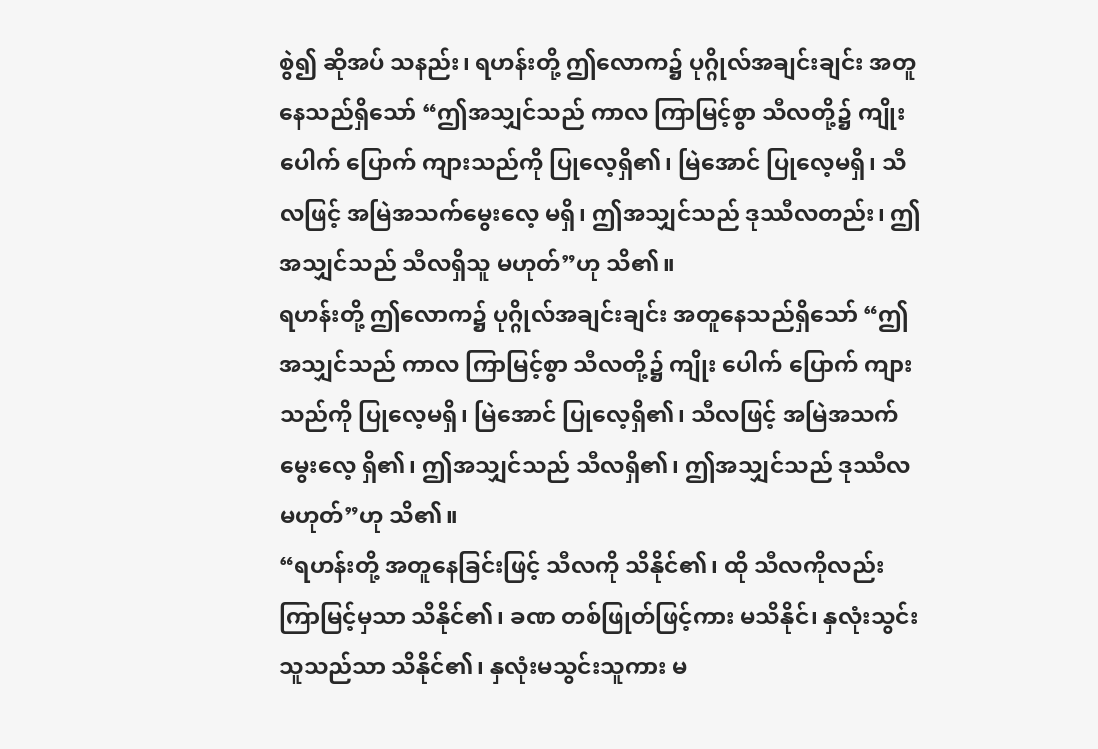စွဲ၍ ဆိုအပ် သနည်း၊ ရဟန်းတို့ ဤလောက၌ ပုဂ္ဂိုလ်အချင်းချင်း အတူနေသည်ရှိသော် “ဤအသျှင်သည် ကာလ ကြာမြင့်စွာ သီလတို့၌ ကျိုး ပေါက် ပြောက် ကျားသည်ကို ပြုလေ့ရှိ၏၊ မြဲအောင် ပြုလေ့မရှိ၊ သီလဖြင့် အမြဲအသက်မွေးလေ့ မရှိ၊ ဤအသျှင်သည် ဒုဿီလတည်း၊ ဤအသျှင်သည် သီလရှိသူ မဟုတ်”ဟု သိ၏။
ရဟန်းတို့ ဤလောက၌ ပုဂ္ဂိုလ်အချင်းချင်း အတူနေသည်ရှိသော် “ဤအသျှင်သည် ကာလ ကြာမြင့်စွာ သီလတို့၌ ကျိုး ပေါက် ပြောက် ကျားသည်ကို ပြုလေ့မရှိ၊ မြဲအောင် ပြုလေ့ရှိ၏၊ သီလဖြင့် အမြဲအသက်မွေးလေ့ ရှိ၏၊ ဤအသျှင်သည် သီလရှိ၏၊ ဤအသျှင်သည် ဒုဿီလမဟုတ်”ဟု သိ၏။
“ရဟန်းတို့ အတူနေခြင်းဖြင့် သီလကို သိနိုင်၏၊ ထို သီလကိုလည်း ကြာမြင့်မှသာ သိနိုင်၏၊ ခဏ တစ်ဖြုတ်ဖြင့်ကား မသိနိုင်၊ နှလုံးသွင်းသူသည်သာ သိနိုင်၏၊ နှလုံးမသွင်းသူကား မ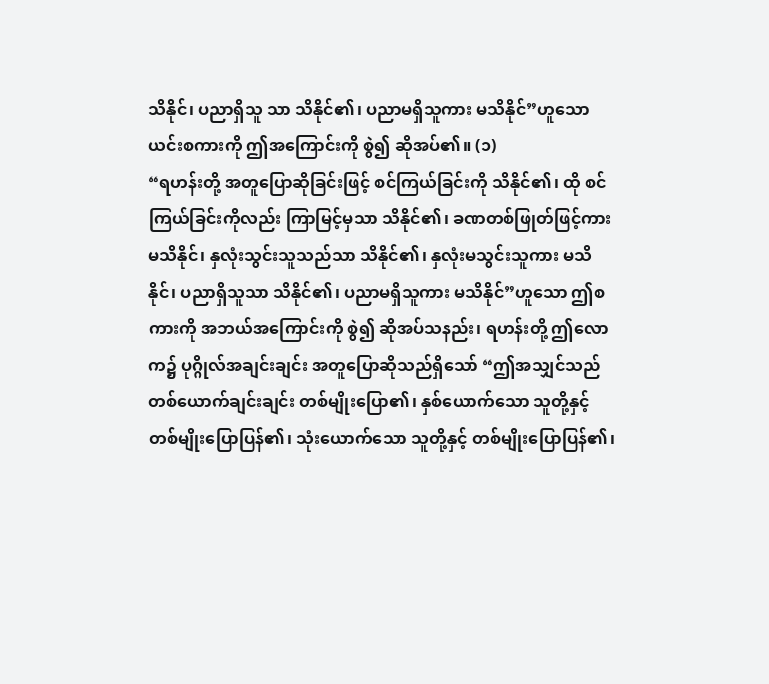သိနိုင်၊ ပညာရှိသူ သာ သိနိုင်၏၊ ပညာမရှိသူကား မသိနိုင်”ဟူသော ယင်းစကားကို ဤအကြောင်းကို စွဲ၍ ဆိုအပ်၏။ (၁)
“ရဟန်းတို့ အတူပြောဆိုခြင်းဖြင့် စင်ကြယ်ခြင်းကို သိနိုင်၏၊ ထို စင်ကြယ်ခြင်းကိုလည်း ကြာမြင့်မှသာ သိနိုင်၏၊ ခဏတစ်ဖြုတ်ဖြင့်ကား မသိနိုင်၊ နှလုံးသွင်းသူသည်သာ သိနိုင်၏၊ နှလုံးမသွင်းသူကား မသိနိုင်၊ ပညာရှိသူသာ သိနိုင်၏၊ ပညာမရှိသူကား မသိနိုင်”ဟူသော ဤစကားကို အဘယ်အကြောင်းကို စွဲ၍ ဆိုအပ်သနည်း၊ ရဟန်းတို့ ဤလောက၌ ပုဂ္ဂိုလ်အချင်းချင်း အတူပြောဆိုသည်ရှိသော် “ဤအသျှင်သည် တစ်ယောက်ချင်းချင်း တစ်မျိုးပြော၏၊ နှစ်ယောက်သော သူတို့နှင့် တစ်မျိုးပြောပြန်၏၊ သုံးယောက်သော သူတို့နှင့် တစ်မျိုးပြောပြန်၏၊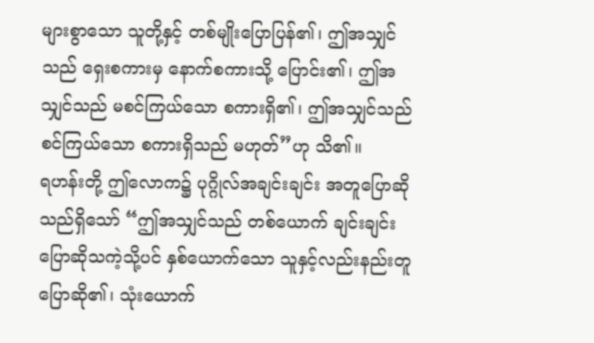များစွာသော သူတို့နှင့် တစ်မျိုးပြောပြန်၏၊ ဤအသျှင်သည် ရှေးစကားမှ နောက်စကားသို့ ပြောင်း၏၊ ဤအသျှင်သည် မစင်ကြယ်သော စကားရှိ၏၊ ဤအသျှင်သည် စင်ကြယ်သော စကားရှိသည် မဟုတ်”ဟု သိ၏။
ရဟန်းတို့ ဤလောက၌ ပုဂ္ဂိုလ်အချင်းချင်း အတူပြောဆိုသည်ရှိသော် “ဤအသျှင်သည် တစ်ယောက် ချင်းချင်း ပြောဆိုသကဲ့သို့ပင် နှစ်ယောက်သော သူနှင့်လည်းနည်းတူ ပြောဆို၏၊ သုံးယောက်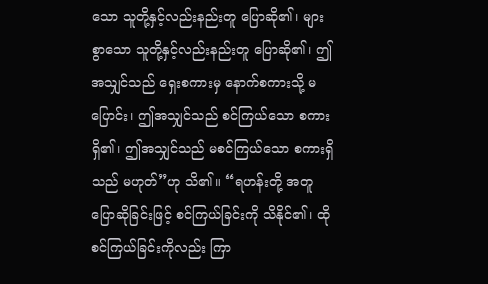သော သူတို့နှင့်လည်းနည်းတူ ပြောဆို၏၊ များစွာသော သူတို့နှင့်လည်းနည်းတူ ပြောဆို၏၊ ဤအသျှင်သည် ရှေးစကားမှ နောက်စကားသို့ မပြောင်း၊ ဤအသျှင်သည် စင်ကြယ်သော စကားရှိ၏၊ ဤအသျှင်သည် မစင်ကြယ်သော စကားရှိသည် မဟုတ်”ဟု သိ၏။ “ရဟန်းတို့ အတူပြောဆိုခြင်းဖြင့် စင်ကြယ်ခြင်းကို သိနိုင်၏၊ ထို စင်ကြယ်ခြင်းကိုလည်း ကြာ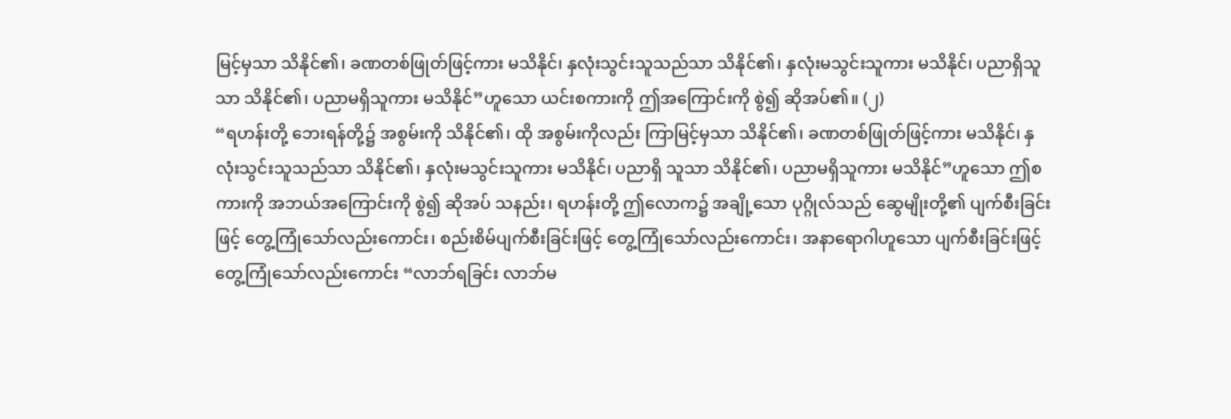မြင့်မှသာ သိနိုင်၏၊ ခဏတစ်ဖြုတ်ဖြင့်ကား မသိနိုင်၊ နှလုံးသွင်းသူသည်သာ သိနိုင်၏၊ နှလုံးမသွင်းသူကား မသိနိုင်၊ ပညာရှိသူသာ သိနိုင်၏၊ ပညာမရှိသူကား မသိနိုင်”ဟူသော ယင်းစကားကို ဤအကြောင်းကို စွဲ၍ ဆိုအပ်၏။ (၂)
“ရဟန်းတို့ ဘေးရန်တို့၌ အစွမ်းကို သိနိုင်၏၊ ထို အစွမ်းကိုလည်း ကြာမြင့်မှသာ သိနိုင်၏၊ ခဏတစ်ဖြုတ်ဖြင့်ကား မသိနိုင်၊ နှလုံးသွင်းသူသည်သာ သိနိုင်၏၊ နှလုံးမသွင်းသူကား မသိနိုင်၊ ပညာရှိ သူသာ သိနိုင်၏၊ ပညာမရှိသူကား မသိနိုင်”ဟူသော ဤစကားကို အဘယ်အကြောင်းကို စွဲ၍ ဆိုအပ် သနည်း၊ ရဟန်းတို့ ဤလောက၌ အချို့သော ပုဂ္ဂိုလ်သည် ဆွေမျိုးတို့၏ ပျက်စီးခြင်းဖြင့် တွေ့ကြုံသော်လည်းကောင်း၊ စည်းစိမ်ပျက်စီးခြင်းဖြင့် တွေ့ကြုံသော်လည်းကောင်း၊ အနာရောဂါဟူသော ပျက်စီးခြင်းဖြင့် တွေ့ကြုံသော်လည်းကောင်း “လာဘ်ရခြင်း လာဘ်မ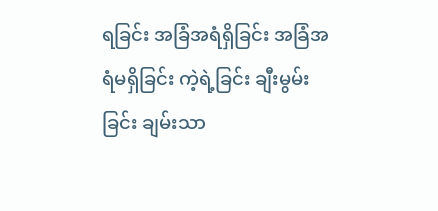ရခြင်း အခြံအရံရှိခြင်း အခြံအရံမရှိခြင်း ကဲ့ရဲ့ခြင်း ချီးမွမ်းခြင်း ချမ်းသာ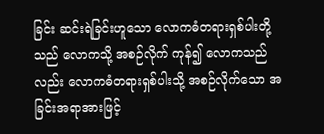ခြင်း ဆင်းရဲခြင်းဟူသော လောကဓံတရားရှစ်ပါးတို့သည် လောကသို့ အစဉ်လိုက် ကုန်၍ လောကသည်လည်း လောကဓံတရားရှစ်ပါးသို့ အစဉ်လိုက်သော အခြင်းအရာအားဖြင့်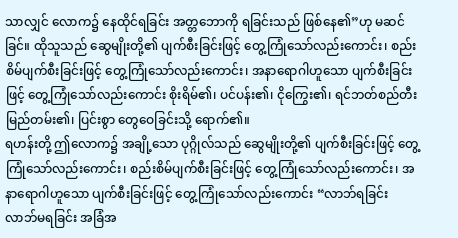သာလျှင် လောက၌ နေထိုင်ရခြင်း အတ္တဘောကို ရခြင်းသည် ဖြစ်နေ၏”ဟု မဆင်ခြင်။ ထိုသူသည် ဆွေမျိုးတို့၏ ပျက်စီးခြင်းဖြင့် တွေ့ကြုံသော်လည်းကောင်း၊ စည်းစိမ်ပျက်စီးခြင်းဖြင့် တွေ့ကြုံသော်လည်းကောင်း၊ အနာရောဂါဟူသော ပျက်စီးခြင်းဖြင့် တွေ့ကြုံသော်လည်းကောင်း စိုးရိမ်၏၊ ပင်ပန်း၏၊ ငိုကြွေး၏၊ ရင်ဘတ်စည်တီး မြည်တမ်း၏၊ ပြင်းစွာ တွေဝေခြင်းသို့ ရောက်၏။
ရဟန်းတို့ ဤလောက၌ အချို့သော ပုဂ္ဂိုလ်သည် ဆွေမျိုးတို့၏ ပျက်စီးခြင်းဖြင့် တွေ့ကြုံသော်လည်းကောင်း၊ စည်းစိမ်ပျက်စီးခြင်းဖြင့် တွေ့ကြုံသော်လည်းကောင်း၊ အနာရောဂါဟူသော ပျက်စီးခြင်းဖြင့် တွေ့ကြုံသော်လည်းကောင်း “လာဘ်ရခြင်း လာဘ်မရခြင်း အခြံအ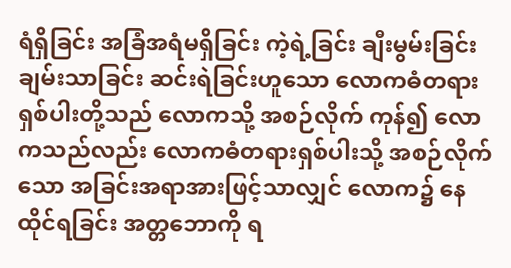ရံရှိခြင်း အခြံအရံမရှိခြင်း ကဲ့ရဲ့ခြင်း ချီးမွမ်းခြင်း ချမ်းသာခြင်း ဆင်းရဲခြင်းဟူသော လောကဓံတရားရှစ်ပါးတို့သည် လောကသို့ အစဉ်လိုက် ကုန်၍ လောကသည်လည်း လောကဓံတရားရှစ်ပါးသို့ အစဉ်လိုက်သော အခြင်းအရာအားဖြင့်သာလျှင် လောက၌ နေထိုင်ရခြင်း အတ္တဘောကို ရ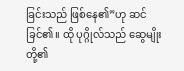ခြင်းသည် ဖြစ်နေ၏”ဟု ဆင်ခြင်၏။ ထို ပုဂ္ဂိုလ်သည် ဆွေမျိုးတို့၏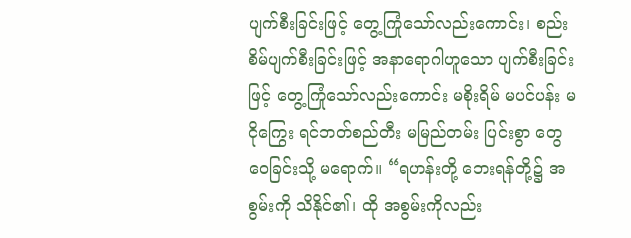ပျက်စီးခြင်းဖြင့် တွေ့ကြုံသော်လည်းကောင်း၊ စည်းစိမ်ပျက်စီးခြင်းဖြင့် အနာရောဂါဟူသော ပျက်စီးခြင်းဖြင့် တွေ့ကြုံသော်လည်းကောင်း မစိုးရိမ် မပင်ပန်း မငိုကြွေး ရင်ဘတ်စည်တီး မမြည်တမ်း ပြင်းစွာ တွေဝေခြင်းသို့ မရောက်။ “ရဟန်းတို့ ဘေးရန်တို့၌ အစွမ်းကို သိနိုင်၏၊ ထို အစွမ်းကိုလည်း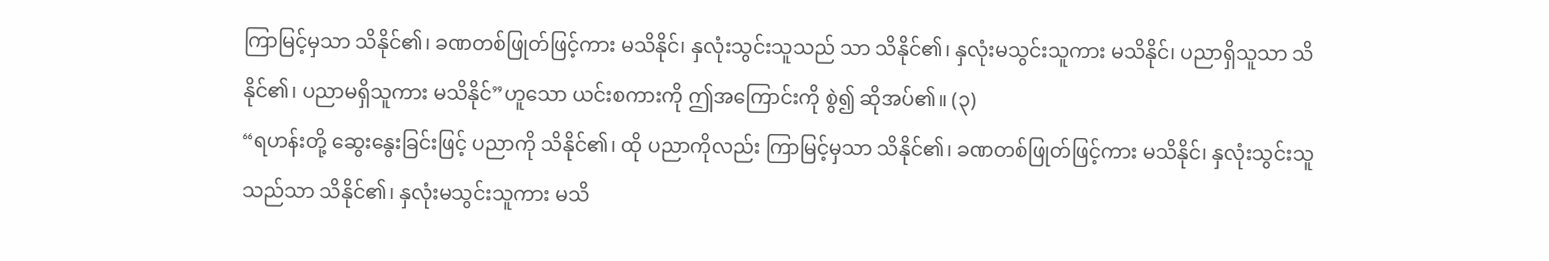ကြာမြင့်မှသာ သိနိုင်၏၊ ခဏတစ်ဖြုတ်ဖြင့်ကား မသိနိုင်၊ နှလုံးသွင်းသူသည် သာ သိနိုင်၏၊ နှလုံးမသွင်းသူကား မသိနိုင်၊ ပညာရှိသူသာ သိနိုင်၏၊ ပညာမရှိသူကား မသိနိုင်”ဟူသော ယင်းစကားကို ဤအကြောင်းကို စွဲ၍ ဆိုအပ်၏။ (၃)
“ရဟန်းတို့ ဆွေးနွေးခြင်းဖြင့် ပညာကို သိနိုင်၏၊ ထို ပညာကိုလည်း ကြာမြင့်မှသာ သိနိုင်၏၊ ခဏတစ်ဖြုတ်ဖြင့်ကား မသိနိုင်၊ နှလုံးသွင်းသူသည်သာ သိနိုင်၏၊ နှလုံးမသွင်းသူကား မသိ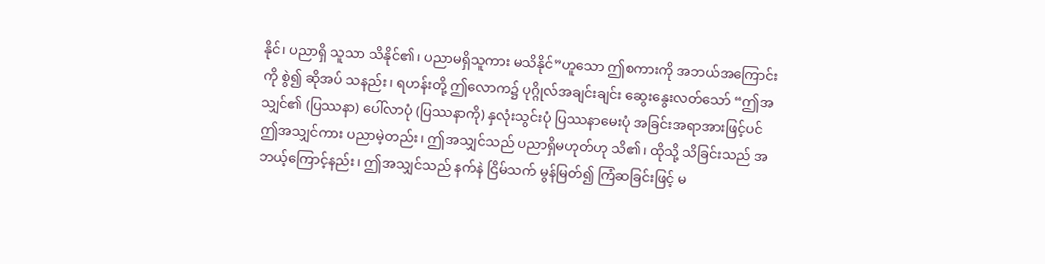နိုင်၊ ပညာရှိ သူသာ သိနိုင်၏၊ ပညာမရှိသူကား မသိနိုင်”ဟူသော ဤစကားကို အဘယ်အကြောင်းကို စွဲ၍ ဆိုအပ် သနည်း၊ ရဟန်းတို့ ဤလောက၌ ပုဂ္ဂိုလ်အချင်းချင်း ဆွေးနွေးလတ်သော် “ဤအသျှင်၏ (ပြဿနာ) ပေါ်လာပုံ (ပြဿနာကို) နှလုံးသွင်းပုံ ပြဿနာမေးပုံ အခြင်းအရာအားဖြင့်ပင် ဤအသျှင်ကား ပညာမဲ့တည်း၊ ဤအသျှင်သည် ပညာရှိမဟုတ်ဟု သိ၏၊ ထိုသို့ သိခြင်းသည် အဘယ့်ကြောင့်နည်း၊ ဤအသျှင်သည် နက်နဲ ငြိမ်သက် မွန်မြတ်၍ ကြံဆခြင်းဖြင့် မ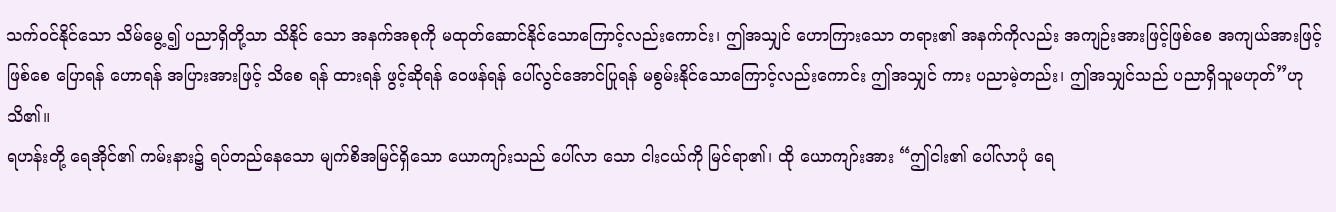သက်ဝင်နိုင်သော သိမ်မွေ့၍ ပညာရှိတို့သာ သိနိုင် သော အနက်အစုကို မထုတ်ဆောင်နိုင်သောကြောင့်လည်းကောင်း၊ ဤအသျှင် ဟောကြားသော တရား၏ အနက်ကိုလည်း အကျဉ်းအားဖြင့်ဖြစ်စေ အကျယ်အားဖြင့်ဖြစ်စေ ပြောရန် ဟောရန် အပြားအားဖြင့် သိစေ ရန် ထားရန် ဖွင့်ဆိုရန် ဝေဖန်ရန် ပေါ်လွင်အောင်ပြုရန် မစွမ်းနိုင်သောကြောင့်လည်းကောင်း ဤအသျှင် ကား ပညာမဲ့တည်း၊ ဤအသျှင်သည် ပညာရှိသူမဟုတ်”ဟု သိ၏။
ရဟန်းတို့ ရေအိုင်၏ ကမ်းနား၌ ရပ်တည်နေသော မျက်စိအမြင်ရှိသော ယောကျာ်းသည် ပေါ်လာ သော ငါးငယ်ကို မြင်ရာ၏၊ ထို ယောကျာ်းအား “ဤငါး၏ ပေါ်လာပုံ ရေ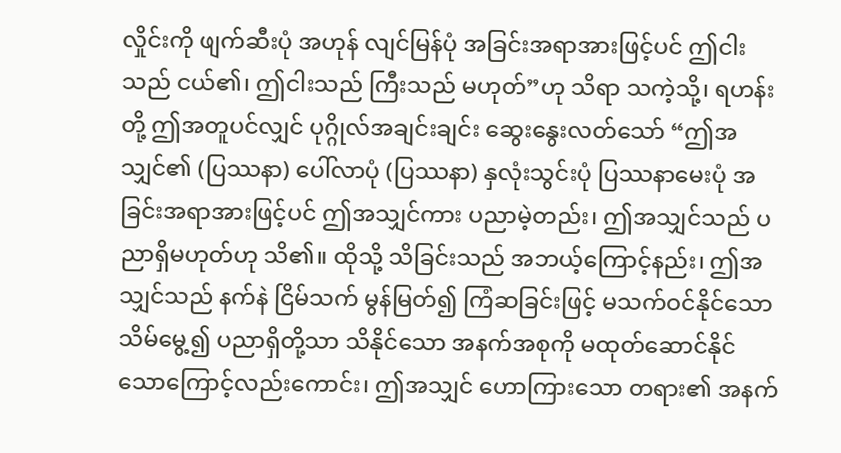လှိုင်းကို ဖျက်ဆီးပုံ အဟုန် လျင်မြန်ပုံ အခြင်းအရာအားဖြင့်ပင် ဤငါးသည် ငယ်၏၊ ဤငါးသည် ကြီးသည် မဟုတ်”ဟု သိရာ သကဲ့သို့၊ ရဟန်းတို့ ဤအတူပင်လျှင် ပုဂ္ဂိုလ်အချင်းချင်း ဆွေးနွေးလတ်သော် “ဤအသျှင်၏ (ပြဿနာ) ပေါ်လာပုံ (ပြဿနာ) နှလုံးသွင်းပုံ ပြဿနာမေးပုံ အခြင်းအရာအားဖြင့်ပင် ဤအသျှင်ကား ပညာမဲ့တည်း၊ ဤအသျှင်သည် ပညာရှိမဟုတ်ဟု သိ၏။ ထိုသို့ သိခြင်းသည် အဘယ့်ကြောင့်နည်း၊ ဤအသျှင်သည် နက်နဲ ငြိမ်သက် မွန်မြတ်၍ ကြံဆခြင်းဖြင့် မသက်ဝင်နိုင်သော သိမ်မွေ့၍ ပညာရှိတို့သာ သိနိုင်သော အနက်အစုကို မထုတ်ဆောင်နိုင်သောကြောင့်လည်းကောင်း၊ ဤအသျှင် ဟောကြားသော တရား၏ အနက်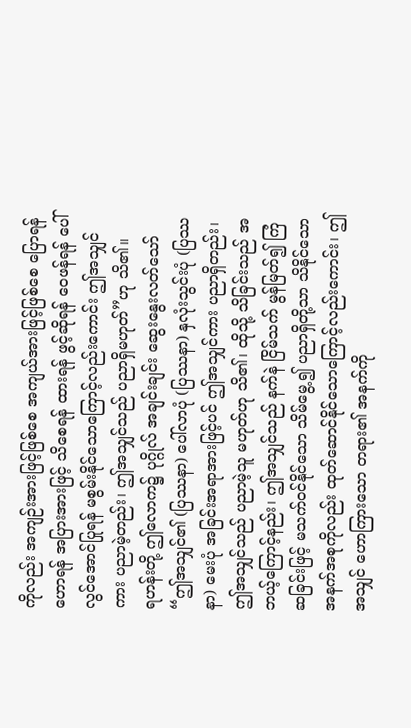ကိုလည်း အကျဉ်းအားဖြင့်ဖြစ်စေ အကျယ်အားဖြင့်ဖြစ်စေ ပြောရန် ဟောရန် အပြားအားဖြင့် သိစေရန် ထားရန် ဖွင့်ဆိုရန် ဝေဖန်ရန် ပေါ်လွင်အောင်ပြုရန် မစွမ်းနိုင်သောကြောင့်လည်းကောင်း ဤအသျှင်ကား ပညာမဲ့တည်း၊ ဤအသျှင်သည် ပညာရှိမဟုတ်”ဟု သိ၏။
ရဟန်းတို့ ဤလောက၌ ပုဂ္ဂိုလ် အချင်းချင်း ဆွေးနွေးလတ်သော် “ဤအသျှင်၏ (ပြဿနာ) ပေါ်လာပုံ (ပြဿနာ) နှလုံးသွင်းပုံ (ပြဿနာ) မေးပုံ အခြင်းအရာအားဖြင့်ပင် ဤအသျှင်ကား ပညာရှိတည်း၊ ဤအသျှင်သည် ပညာမဲ့သူ မဟုတ်ဟု သိ၏၊ ထိုသို့ သိခြင်းသည် အဘယ့်ကြောင့်နည်း၊ ဤအသျှင်သည် နက်နဲ ငြိမ်သက် မွန်မြတ်၍ ကြံဆခြင်းဖြင့် မသက်ဝင်နိုင်သော သိမ်မွေ့၍ ပညာရှိတို့သာ သိနိုင်သော အနက်အစုကိုလည်း ထုတ်ဆောင်နိုင်သောကြောင့်လည်းကောင်း၊ ဤအသျှင် ဟောကြားသော တရား၏ အနက်ကို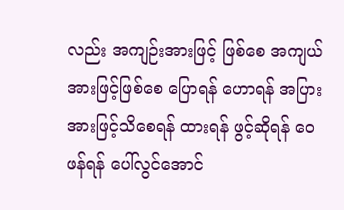လည်း အကျဉ်းအားဖြင့် ဖြစ်စေ အကျယ်အားဖြင့်ဖြစ်စေ ပြောရန် ဟောရန် အပြား အားဖြင့်သိစေရန် ထားရန် ဖွင့်ဆိုရန် ဝေဖန်ရန် ပေါ်လွင်အောင်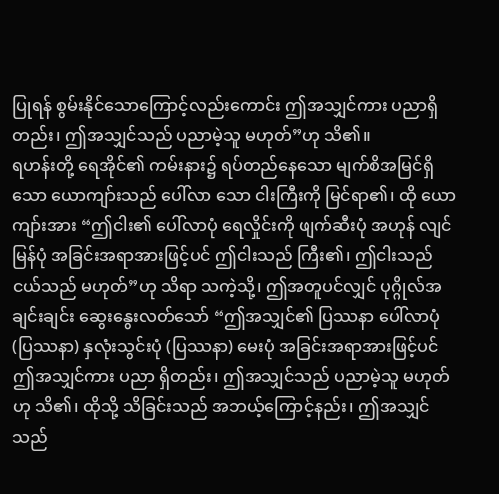ပြုရန် စွမ်းနိုင်သောကြောင့်လည်းကောင်း ဤအသျှင်ကား ပညာရှိတည်း၊ ဤအသျှင်သည် ပညာမဲ့သူ မဟုတ်”ဟု သိ၏။
ရဟန်းတို့ ရေအိုင်၏ ကမ်းနား၌ ရပ်တည်နေသော မျက်စိအမြင်ရှိသော ယောကျာ်းသည် ပေါ်လာ သော ငါးကြီးကို မြင်ရာ၏၊ ထို ယောကျာ်းအား “ဤငါး၏ ပေါ်လာပုံ ရေလှိုင်းကို ဖျက်ဆီးပုံ အဟုန် လျင်မြန်ပုံ အခြင်းအရာအားဖြင့်ပင် ဤငါးသည် ကြီး၏၊ ဤငါးသည် ငယ်သည် မဟုတ်”ဟု သိရာ သကဲ့သို့၊ ဤအတူပင်လျှင် ပုဂ္ဂိုလ်အချင်းချင်း ဆွေးနွေးလတ်သော် “ဤအသျှင်၏ ပြဿနာ ပေါ်လာပုံ (ပြဿနာ) နှလုံးသွင်းပုံ (ပြဿနာ) မေးပုံ အခြင်းအရာအားဖြင့်ပင် ဤအသျှင်ကား ပညာ ရှိတည်း၊ ဤအသျှင်သည် ပညာမဲ့သူ မဟုတ်ဟု သိ၏၊ ထိုသို့ သိခြင်းသည် အဘယ့်ကြောင့်နည်း၊ ဤအသျှင်သည်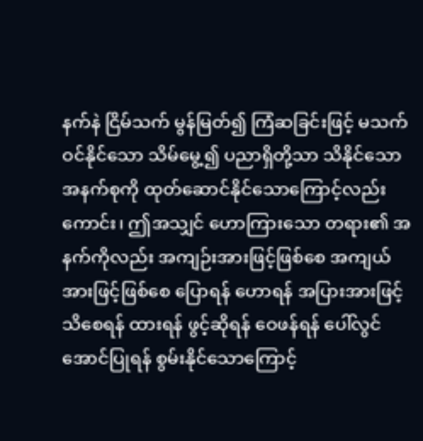နက်နဲ ငြိမ်သက် မွန်မြတ်၍ ကြံဆခြင်းဖြင့် မသက်ဝင်နိုင်သော သိမ်မွေ့၍ ပညာရှိတို့သာ သိနိုင်သော အနက်စုကို ထုတ်ဆောင်နိုင်သောကြောင့်လည်းကောင်း၊ ဤအသျှင် ဟောကြားသော တရား၏ အနက်ကိုလည်း အကျဉ်းအားဖြင့်ဖြစ်စေ အကျယ်အားဖြင့်ဖြစ်စေ ပြောရန် ဟောရန် အပြားအားဖြင့် သိစေရန် ထားရန် ဖွင့်ဆိုရန် ဝေဖန်ရန် ပေါ်လွင်အောင်ပြုရန် စွမ်းနိုင်သောကြောင့်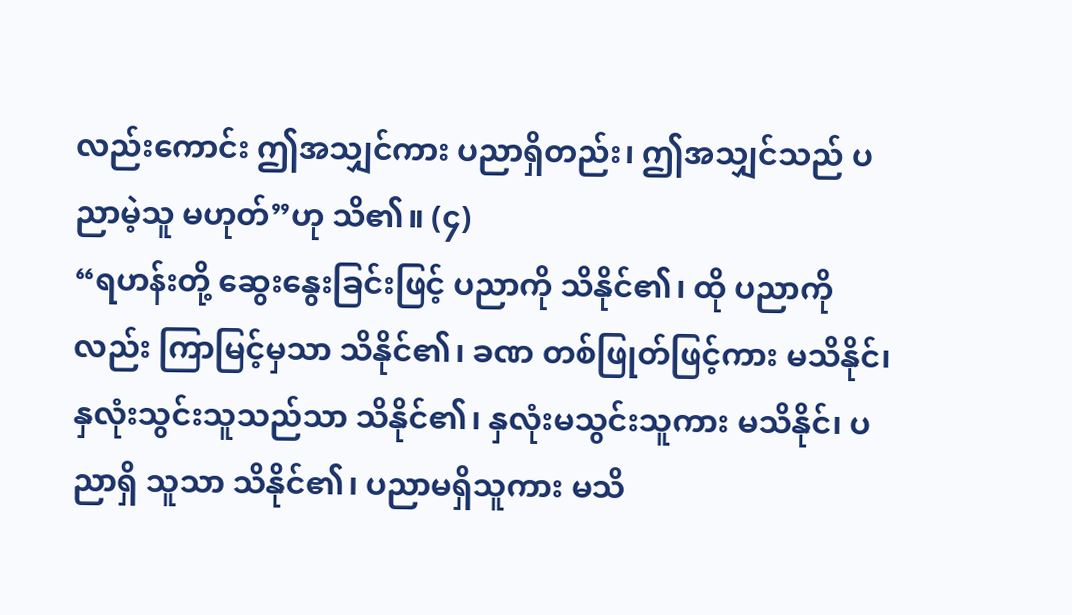လည်းကောင်း ဤအသျှင်ကား ပညာရှိတည်း၊ ဤအသျှင်သည် ပညာမဲ့သူ မဟုတ်”ဟု သိ၏။ (၄)
“ရဟန်းတို့ ဆွေးနွေးခြင်းဖြင့် ပညာကို သိနိုင်၏၊ ထို ပညာကိုလည်း ကြာမြင့်မှသာ သိနိုင်၏၊ ခဏ တစ်ဖြုတ်ဖြင့်ကား မသိနိုင်၊ နှလုံးသွင်းသူသည်သာ သိနိုင်၏၊ နှလုံးမသွင်းသူကား မသိနိုင်၊ ပညာရှိ သူသာ သိနိုင်၏၊ ပညာမရှိသူကား မသိ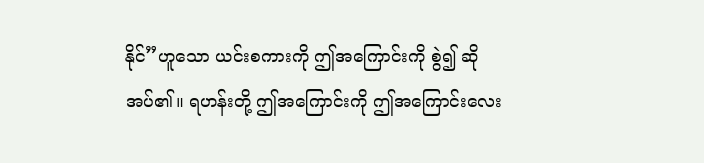နိုင်”ဟူသော ယင်းစကားကို ဤအကြောင်းကို စွဲ၍ ဆိုအပ်၏။ ရဟန်းတို့ ဤအကြောင်းကို ဤအကြောင်းလေး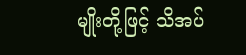မျိုးတို့ဖြင့် သိအပ်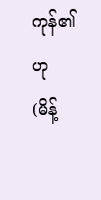ကုန်၏ဟု (မိန့်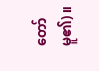တော်မူ၏)။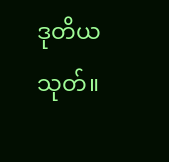ဒုတိယသုတ်။